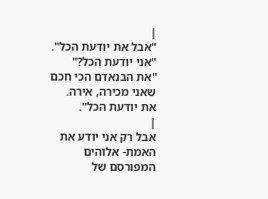|
"אבל את יודעת הכל".
"אני יודעת הכל?"
"את הבנאדם הכי חכם שאני מכירה, אירה. את יודעת הכל".
|
אבל רק אני יודע את האמת- אלוהים המפורסם של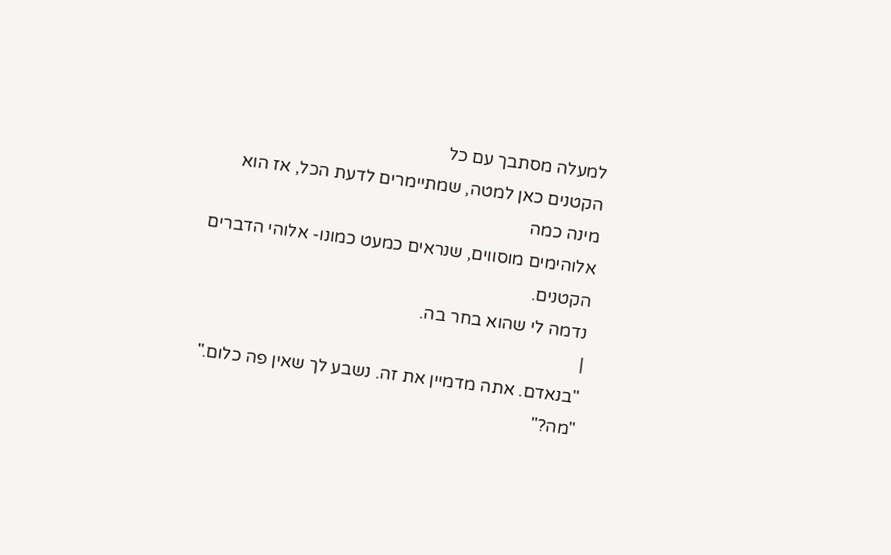למעלה מסתבך עם כל
הקטנים כאן למטה, שמתיימרים לדעת הכל, אז הוא מינה כמה
אלוהימים מוסווים, שנראים כמעט כמונו- אלוהי הדברים הקטנים.
נדמה לי שהוא בחר בה.
|
"בנאדם. אתה מדמיין את זה. נשבע לך שאין פה כלום."
"מה?"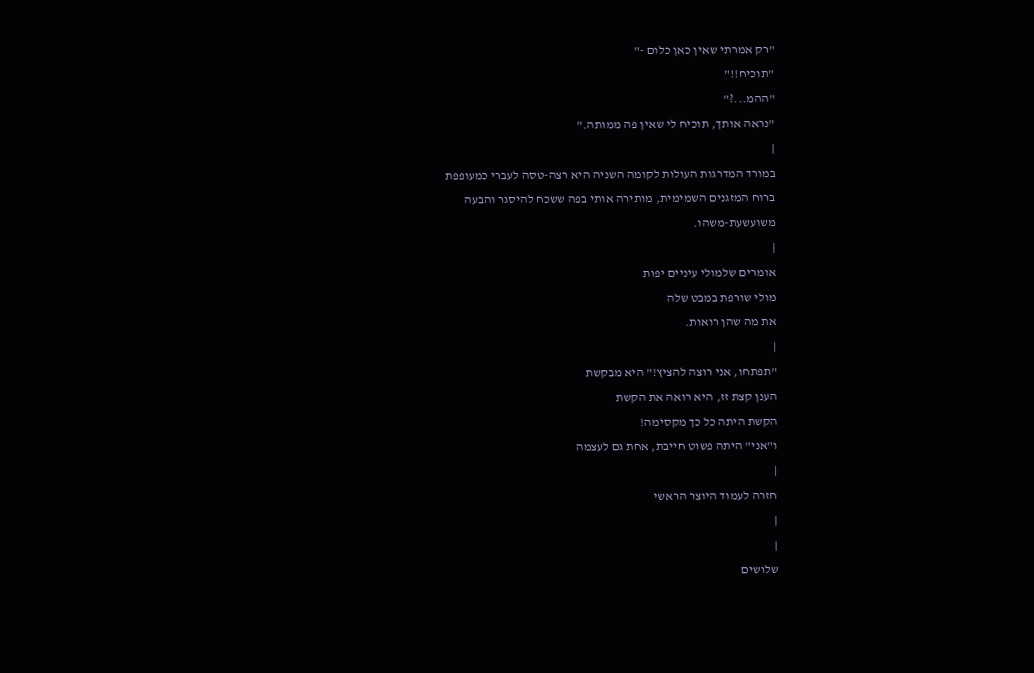"רק אמרתי שאין כאן כלום -"
"תוכיח!!"
"ההמ...?"
"נראה אותך, תוכיח לי שאין פה ממותה."
|
במורד המדרגות העולות לקומה השניה היא רצה-טסה לעברי כמעופפת
ברוח המזגנים השמימית, מותירה אותי בפה ששכח להיסגר והבעה
משועשעת-משהו.
|
אומרים שלמולי עיניים יפות
מולי שורפת במבט שלה
את מה שהן רואות.
|
"תפתחו, אני רוצה להציץ!" היא מבקשת
הענן קצת זז, היא רואה את הקשת
הקשת היתה כל כך מקסימה!
ו"אני" היתה פשוט חייבת, אחת גם לעצמה
|
חזרה לעמוד היוצר הראשי
|
|
שלושים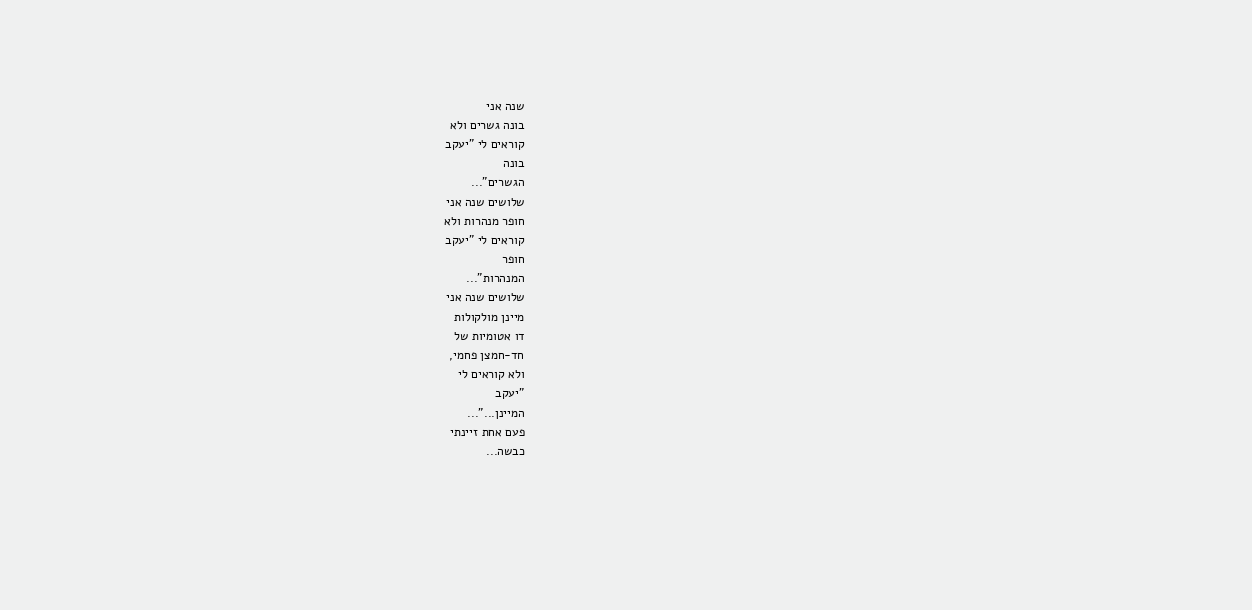שנה אני
בונה גשרים ולא
קוראים לי "יעקב
בונה
הגשרים"...
שלושים שנה אני
חופר מנהרות ולא
קוראים לי "יעקב
חופר
המנהרות"...
שלושים שנה אני
מיינן מולקולות
דו אטומיות של
חד-חמצן פחמי,
ולא קוראים לי
"יעקב
המיינן..."...
פעם אחת זיינתי
כבשה...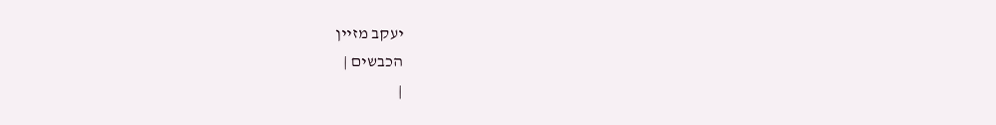יעקב מזיין
הכבשים |
|